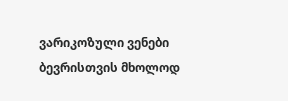ვარიკოზული ვენები ბევრისთვის მხოლოდ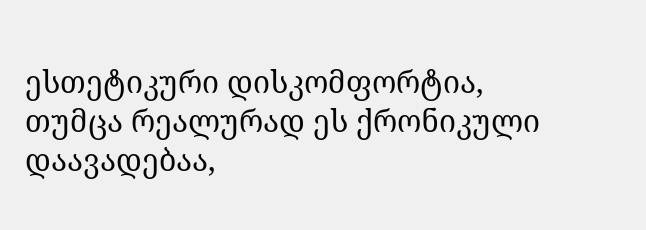ესთეტიკური დისკომფორტია, თუმცა რეალურად ეს ქრონიკული დაავადებაა,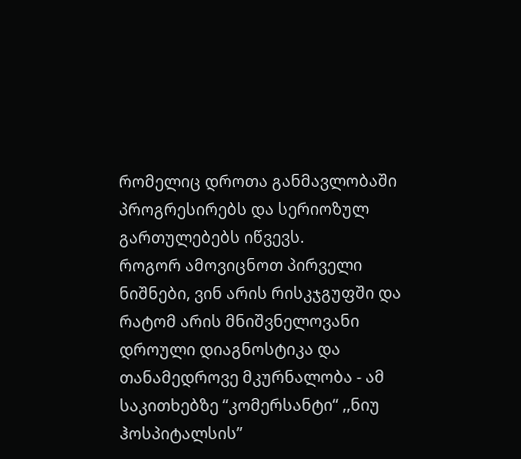რომელიც დროთა განმავლობაში პროგრესირებს და სერიოზულ გართულებებს იწვევს.
როგორ ამოვიცნოთ პირველი ნიშნები, ვინ არის რისკჯგუფში და რატომ არის მნიშვნელოვანი დროული დიაგნოსტიკა და თანამედროვე მკურნალობა - ამ საკითხებზე “კომერსანტი“ ,,ნიუ ჰოსპიტალსის’’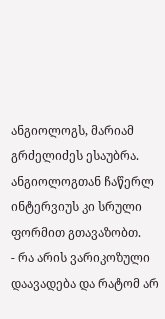ანგიოლოგს, მარიამ გრძელიძეს ესაუბრა.
ანგიოლოგთან ჩაწერლ ინტერვიუს კი სრული ფორმით გთავაზობთ.
- რა არის ვარიკოზული დაავადება და რატომ არ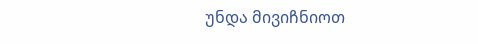უნდა მივიჩნიოთ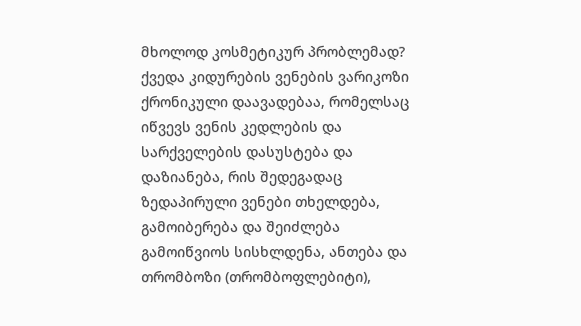მხოლოდ კოსმეტიკურ პრობლემად?
ქვედა კიდურების ვენების ვარიკოზი ქრონიკული დაავადებაა, რომელსაც იწვევს ვენის კედლების და სარქველების დასუსტება და დაზიანება, რის შედეგადაც ზედაპირული ვენები თხელდება, გამოიბერება და შეიძლება გამოიწვიოს სისხლდენა, ანთება და თრომბოზი (თრომბოფლებიტი),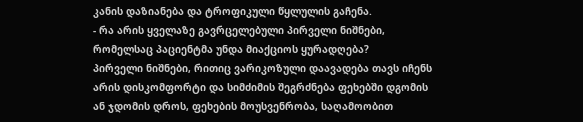კანის დაზიანება და ტროფიკული წყლულის გაჩენა.
- რა არის ყველაზე გავრცელებული პირველი ნიშნები, რომელსაც პაციენტმა უნდა მიაქციოს ყურადღება?
პირველი ნიშნები, რითიც ვარიკოზული დაავადება თავს იჩენს არის დისკომფორტი და სიმძიმის შეგრძნება ფეხებში დგომის ან ჯდომის დროს, ფეხების მოუსვენრობა, საღამოობით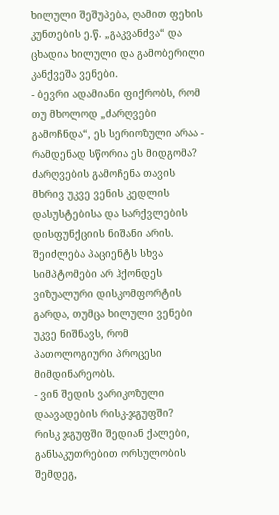ხილული შეშუპება, ღამით ფეხის კუნთების ე.წ. „გაკვანძვა“ და ცხადია ხილული და გამობერილი კანქვეშა ვენები.
- ბევრი ადამიანი ფიქრობს, რომ თუ მხოლოდ „ძარღვები გამოჩნდა“, ეს სერიოზული არაა - რამდენად სწორია ეს მიდგომა?
ძარღვების გამოჩენა თავის მხრივ უკვე ვენის კედლის დასუსტებისა და სარქვლების დისფუნქციის ნიშანი არის. შეიძლება პაციენტს სხვა სიმპტომები არ ჰქონდეს ვიზუალური დისკომფორტის გარდა, თუმცა ხილული ვენები უკვე ნიშნავს, რომ პათოლოგიური პროცესი მიმდინარეობს.
- ვინ შედის ვარიკოზული დაავადების რისკ-ჯგუფში?
რისკ ჯგუფში შედიან ქალები, განსაკუთრებით ორსულობის შემდეგ,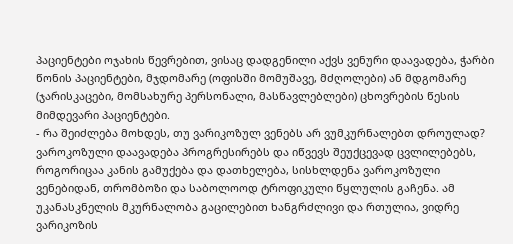პაციენტები ოჯახის წევრებით, ვისაც დადგენილი აქვს ვენური დაავადება, ჭარბი წონის პაციენტები, მჯდომარე (ოფისში მომუშავე, მძღოლები) ან მდგომარე (ჯარისკაცები, მომსახურე პერსონალი, მასწავლებლები) ცხოვრების წესის მიმდევარი პაციენტები.
- რა შეიძლება მოხდეს, თუ ვარიკოზულ ვენებს არ ვუმკურნალებთ დროულად?
ვაროკოზული დაავადება პროგრესირებს და იწვევს შეუქცევად ცვლილებებს, როგორიცაა კანის გამუქება და დათხელება, სისხლდენა ვაროკოზული ვენებიდან, თრომბოზი და საბოლოოდ ტროფიკული წყლულის გაჩენა. ამ უკანასკნელის მკურნალობა გაცილებით ხანგრძლივი და რთულია, ვიდრე ვარიკოზის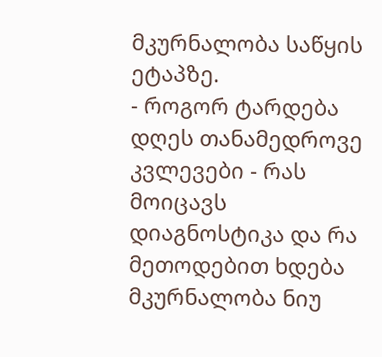მკურნალობა საწყის ეტაპზე.
- როგორ ტარდება დღეს თანამედროვე კვლევები - რას მოიცავს დიაგნოსტიკა და რა მეთოდებით ხდება მკურნალობა ნიუ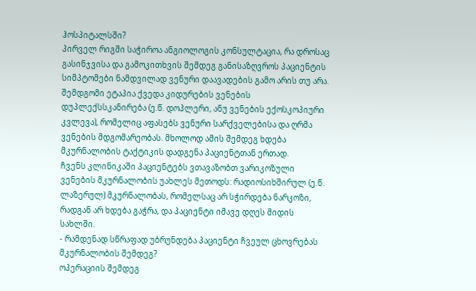ჰოსპიტალსში?
პირველ რიგში საჭიროა ანგიოლოგის კონსულტაცია, რა დროსაც გასინჯვისა და გამოკითხვის შემდეგ განისაზღვროს პაციენტის სიმპტომები ნამდვილად ვენური დაავადების გამო არის თუ არა. შემდგომი ეტაპია ქვედა კიდურების ვენების დუპლექსსკანირება (ე.წ. დოპლერი, ანუ ვენების ექოსკოპიური კვლევა), რომელიც აფასებს ვენური სარქველებისა და ღრმა ვენების მდგომარეობას. მხოლოდ ამის შემდეგ ხდება მკურნალობის ტაქტიკის დადგენა პაციენტთან ერთად.
ჩვენს კლინიკაში პაციენტებს ვთავაზობთ ვარიკოზული ვენების მკურნალობის უახლეს მეთოდს: რადიოსიხშირულ (ე.წ. ლაზერულ) მკურნალობას, რომელსაც არ სჭირდება ნარკოზი, რადგან არ ხდება გაჭრა, და პაციენტი იმავე დღეს მიდის სახლში.
- რამდენად სწრაფად უბრუნდება პაციენტი ჩვეულ ცხოვრებას მკურნალობის შემდეგ?
ოპერაციის შემდეგ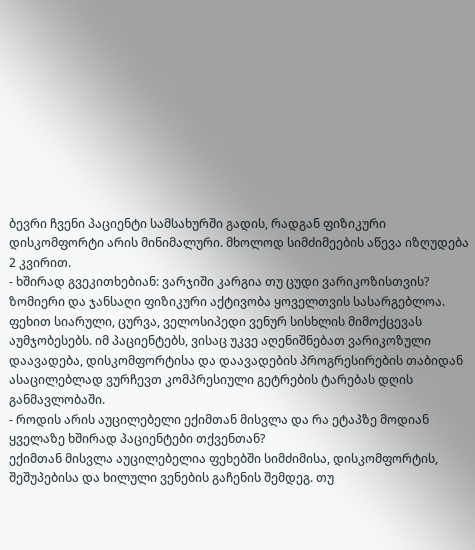ბევრი ჩვენი პაციენტი სამსახურში გადის, რადგან ფიზიკური დისკომფორტი არის მინიმალური. მხოლოდ სიმძიმეების აწევა იზღუდება 2 კვირით.
- ხშირად გვეკითხებიან: ვარჯიში კარგია თუ ცუდი ვარიკოზისთვის?
ზომიერი და ჯანსაღი ფიზიკური აქტივობა ყოველთვის სასარგებლოა. ფეხით სიარული, ცურვა, ველოსიპედი ვენურ სისხლის მიმოქცევას აუმჯობესებს. იმ პაციენტებს, ვისაც უკვე აღენიშნებათ ვარიკოზული დაავადება, დისკომფორტისა და დაავადების პროგრესირების თაბიდან ასაცილებლად ვურჩევთ კომპრესიული გეტრების ტარებას დღის განმავლობაში.
- როდის არის აუცილებელი ექიმთან მისვლა და რა ეტაპზე მოდიან ყველაზე ხშირად პაციენტები თქვენთან?
ექიმთან მისვლა აუცილებელია ფეხებში სიმძიმისა, დისკომფორტის, შეშუპებისა და ხილული ვენების გაჩენის შემდეგ. თუ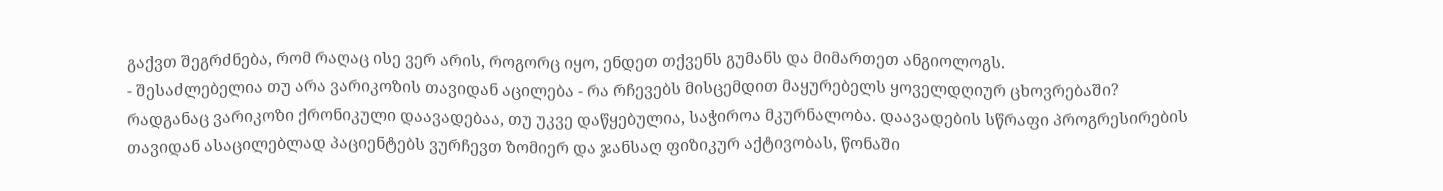გაქვთ შეგრძნება, რომ რაღაც ისე ვერ არის, როგორც იყო, ენდეთ თქვენს გუმანს და მიმართეთ ანგიოლოგს.
- შესაძლებელია თუ არა ვარიკოზის თავიდან აცილება - რა რჩევებს მისცემდით მაყურებელს ყოველდღიურ ცხოვრებაში?
რადგანაც ვარიკოზი ქრონიკული დაავადებაა, თუ უკვე დაწყებულია, საჭიროა მკურნალობა. დაავადების სწრაფი პროგრესირების თავიდან ასაცილებლად პაციენტებს ვურჩევთ ზომიერ და ჯანსაღ ფიზიკურ აქტივობას, წონაში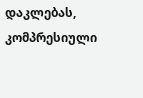დაკლებას, კომპრესიული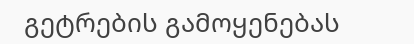გეტრების გამოყენებას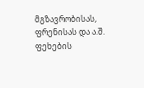მგზავრობისას, ფრენისას და ა.შ. ფეხების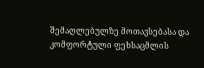შემაღლებულზე მოთავსებასა და კომფორტული ფეხსაცმლის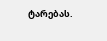ტარებას.